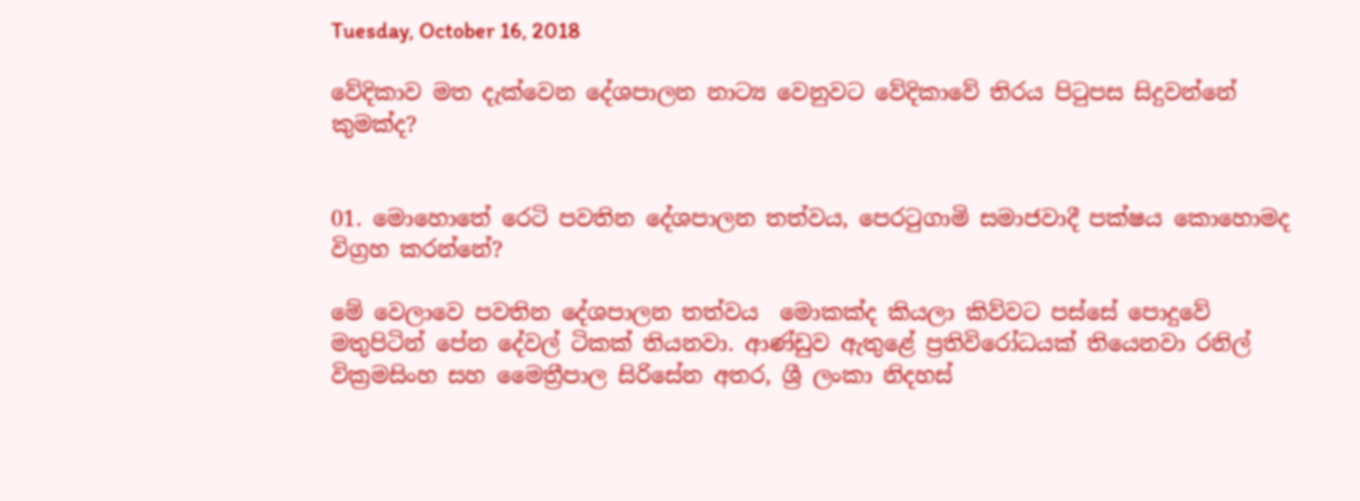Tuesday, October 16, 2018

වේදිකාව මත දැක්වෙන දේශපාලන නාට්‍ය වෙනුවට වේදිකාවේ තිරය පිටුපස සිදුවන්නේ කුමක්ද?


01. මොහොතේ රෙටි පවතින දේශපාලන තත්වය, පෙරටුගාමි සමාජවාදී පක්ෂය කොහොමද විග්‍රහ කරන්නේ?

මේ වෙලාවෙ පවතින දේශපාලන තත්වය  මොකක්ද කියලා කිව්වට පස්සේ පොදුවේ මතුපිටින් පේන දේවල් ටිකක් තියනවා. ආණ්ඩුව ඇතුළේ ප්‍රතිවිරෝධයක් තියෙනවා රනිල් වික්‍රමසිංහ සහ මෛත්‍රීපාල සිරිසේන අතර, ශ්‍රී ලංකා නිදහස්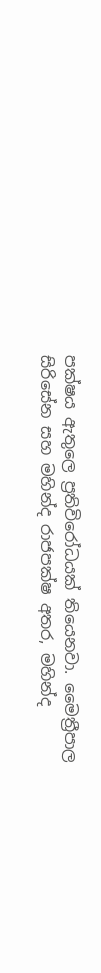පක්ෂය ඇතුලෙ ප්‍රතිවිරෝධයක් තියෙනවා. මෛත්‍රීපාල සිරිසේන සහ මහින්ද රාජපක්ෂ අතර, මහින්ද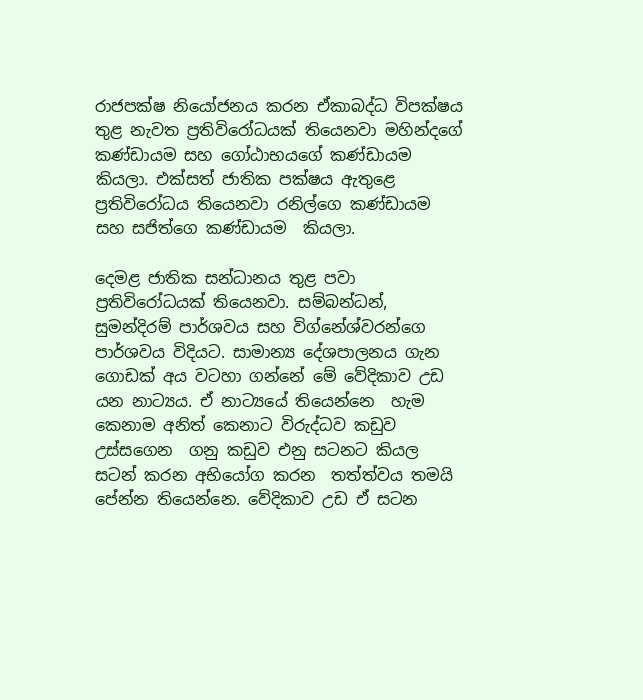රාජපක්ෂ නියෝජනය කරන ඒකාබද්ධ විපක්ෂය තුළ නැවත ප්‍රතිවිරෝධයක් තියෙනවා මහින්දගේ කණ්ඩායම සහ ගෝඨාභයගේ කණ්ඩායම කියලා. එක්සත් ජාතික පක්ෂය ඇතුළෙ ප්‍රතිවිරෝධය තියෙනවා රනිල්ගෙ කණ්ඩායම සහ සජිත්ගෙ කණ්ඩායම  කියලා.

දෙමළ ජාතික සන්ධානය තුළ පවා ප්‍රතිවිරෝධයක් තියෙනවා. සම්බන්ධන්, සුමන්දිරම් පාර්ශවය සහ විග්නේශ්වරන්ගෙ පාර්ශවය විදියට. සාමාන්‍ය දේශපාලනය ගැන ගොඩක් අය වටහා ගන්නේ මේ වේදිකාව උඩ යන නාට්‍යය. ඒ නාට්‍යයේ තියෙන්නෙ  හැම කෙනාම අනිත් කෙනාට විරුද්ධව කඩුව උස්සගෙන  ගනු කඩුව එනු සටනට කියල සටන් කරන අභියෝග කරන  තත්ත්වය තමයි පේන්න තියෙන්නෙ. වේදිකාව උඩ ඒ සටන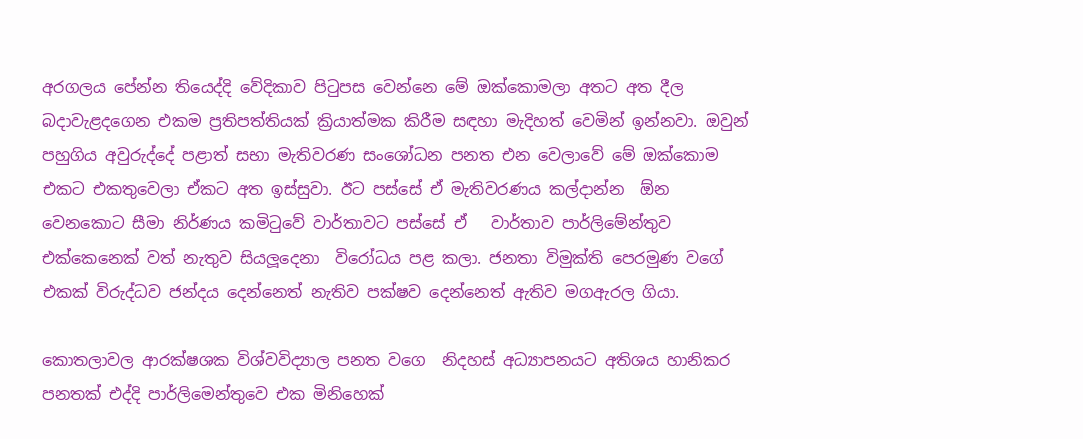අරගලය පේන්න තියෙද්දි වේදිකාව පිටුපස වෙන්නෙ මේ ඔක්කොමලා අතට අත දීල බදාවැළදගෙන එකම ප්‍රතිපත්තියක් ක්‍රියාත්මක කිරීම සඳහා මැදිහත් වෙමින් ඉන්නවා. ඔවුන් පහුගිය අවුරුද්දේ පළාත් සභා මැතිවරණ සංශෝධන පනත එන වෙලාවේ මේ ඔක්කොම එකට එකතුවෙලා ඒකට අත ඉස්සුවා. ඊට පස්සේ ඒ මැතිවරණය කල්දාන්න  ඕන වෙනකොට සීමා නිර්ණය කමිටුවේ වාර්තාවට පස්සේ ඒ   වාර්තාව පාර්ලිමේන්තුව එක්කෙනෙක් වත් නැතුව සියලූදෙනා  විරෝධය පළ කලා. ජනතා විමුක්ති පෙරමුණ වගේ එකක් විරුද්ධව ජන්දය දෙන්නෙත් නැතිව පක්ෂව දෙන්නෙත් ඇතිව මගඇරල ගියා.

කොතලාවල ආරක්ෂශක විශ්වවිද්‍යාල පනත වගෙ  නිදහස් අධ්‍යාපනයට අතිශය හානිකර පනතක් එද්දි පාර්ලිමෙන්තුවෙ එක මිනිහෙක්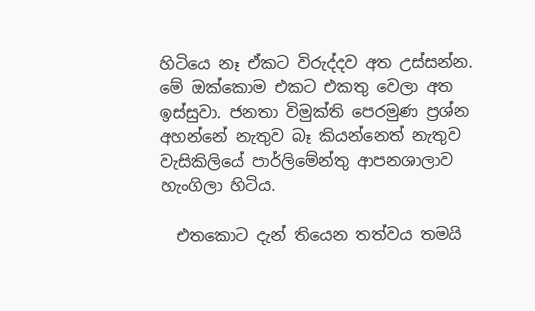හිටියෙ නෑ ඒකට විරුද්දව අත උස්සන්න. මේ ඔක්කොම එකට එකතු වෙලා අත ඉස්සුවා. ජනතා විමුක්ති පෙරමුණ ප්‍රශ්න අහන්නේ නැතුව බෑ කියන්නෙත් නැතුව වැසිකිලියේ පාර්ලිමේන්තු ආපනශාලාව හැංගිලා හිටිය.

  එතකොට දැන් තියෙන තත්වය තමයි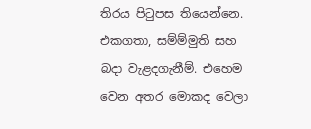තිරය පිටුපස තියෙන්නෙ. එකගතා, සම්ම්මුති සහ බදා වැළදගැනීම්. එහෙම වෙන අතර මොකද වෙලා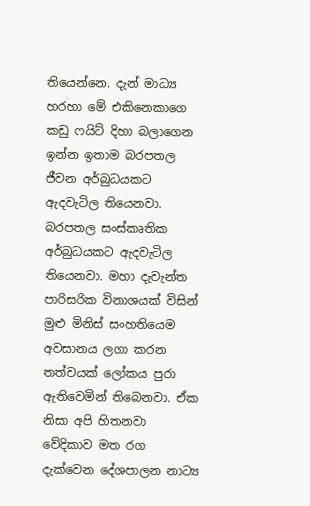තියෙන්නෙ. දැන් මාධ්‍ය හරහා මේ එකිනෙකාගෙ කඩු ෆයිට් දිහා බලාගෙන ඉන්න ඉතාම බරපතල ජීවන අර්බුධයකට ඇදවැටිල තියෙනවා. බරපතල සංස්කෘතික අර්බුධයකට ඇදවැටිල තියෙනවා. මහා දැවැන්ත පාරිසරික විනාශයක් විසින් මුළු මිනිස් සංහතියෙම අවසානය ලගා කරන තත්වයක් ලෝකය පුරා ඇතිවෙමින් තිබෙනවා. ඒක නිසා අපි හිතනවා වේදිකාව මත රග දැක්වෙන දේශපාලන නාට්‍ය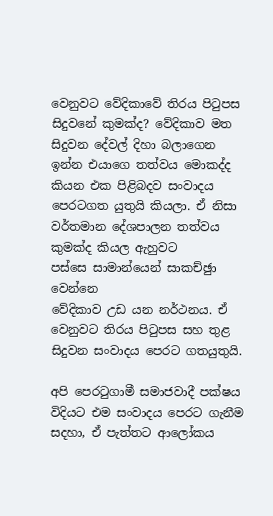වෙනුවට වේදිකාවේ තිරය පිටුපස සිදුවනේ කුමක්ද? වේදිකාව මත සිදුවන දේවල් දිහා බලාගෙන
ඉන්න එයාගෙ තත්වය මොකද්ද කියන එක පිළිබදව සංවාදය පෙරටගත යුතුයි කියලා. ඒ නිසා වර්තමාන දේශපාලන තත්වය කුමක්ද කියල ඇහුවට
පස්සෙ සාමාන්යෙන් සාකච්ඡුා වෙන්නෙ
වේදිකාව උඩ යන නර්ථනය. ඒ වෙනුවට තිරය පිටුපස සහ තුළ සිදුවන සංවාදය පෙරට ගතයුතුයි.

අපි පෙරටුගාමී සමාජවාදී පක්ෂය විදියට එම සංවාදය පෙරට ගැනීම සදහා, ඒ පැත්තට ආලෝකය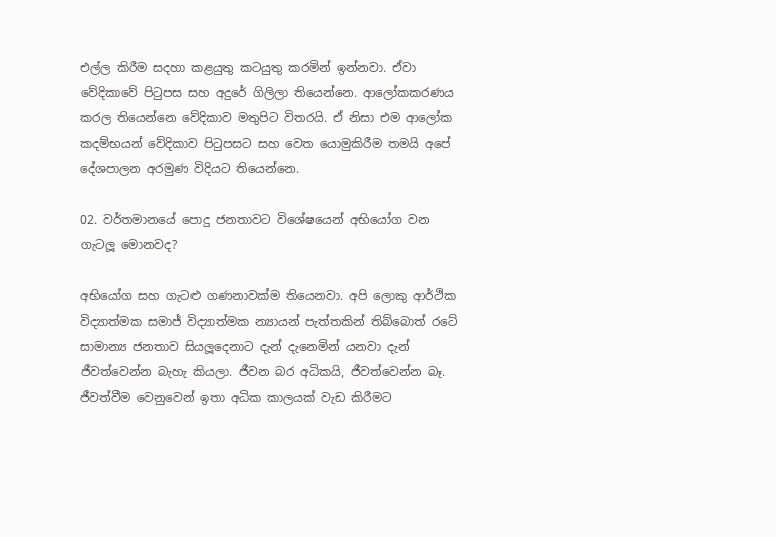එල්ල කිරීම සදහා කළයුතු කටයුතු කරමින් ඉන්නවා. ඒවා වේදිකාවේ පිටුපස සහ අදුරේ ගිලිලා තියෙන්නෙ. ආලෝකකරණය කරල තියෙන්නෙ වේදිකාව මතුපිට විතරයි. ඒ නිසා එම ආලෝක කදම්භයන් වේදිකාව පිටුපසට සහ වෙත යොමුකිරීම තමයි අපේ දේශපාලන අරමුණ විදියට තියෙන්නෙ.

02. වර්තමානයේ පොදු ජනතාවට විශේෂයෙන් අභියෝග වන ගැටලූ මොනවද?

අභියෝග සහ ගැටළු ගණනාවක්ම තියෙනවා. අපි ලොකු ආර්ථික විද්‍යාත්මක සමාජ් විද්‍යාත්මක න්‍යායන් පැත්තකින් තිබ්බොත් රටේ සාමාන්‍ය ජනතාව සියලූදෙනාට දැන් දැනෙමින් යනවා දැන් ජීවත්වෙන්න බැහැ කියලා. ජීවන බර අධිකයි, ජීවත්වෙන්න බෑ. ජීවත්වීම වෙනුවෙන් ඉතා අධික කාලයක් වැඩ කිරීමට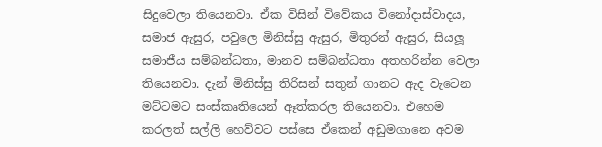සිදුවෙලා තියෙනවා. ඒක විසින් විවේකය විනෝදාස්වාදය, සමාජ ඇසුර, පවුලෙ මිනිස්සු ඇසුර, මිතුරන් ඇසුර, සියලූ සමාජීය සම්බන්ධතා, මානව සම්බන්ධතා අතහරින්න වෙලා  තියෙනවා. දැන් මිනිස්සු තිරිසන් සතුන් ගානට ඇද වැටෙන මට්ටමට සංස්කෘතියෙන් ඈත්කරල තියෙනවා. එහෙම කරලත් සල්ලි හෙව්වට පස්සෙ ඒකෙන් අඩුමගානෙ අවම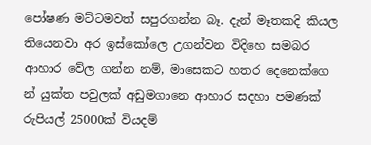පෝෂණ මට්ටමවත් සපුරගන්න බෑ. දැන් මෑතකදි කියල තියෙනවා අර ඉස්කෝලෙ උගන්වන විදිහෙ සමබර ආහාර වේල ගන්න නම්, මාසෙකට හතර දෙනෙක්ගෙ න් යුක්ත පවුලක් අඩුමගානෙ ආහාර සදහා පමණක් රුපියල් 25000ක් වියදම්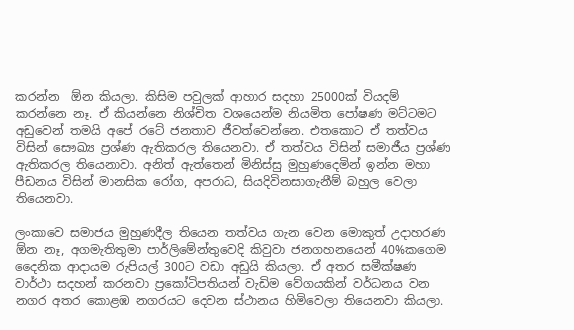කරන්න  ඕන කියලා. කිසිම පවුලක් ආහාර සදහා 25000ක් වියදම් කරන්නෙ නෑ. ඒ කියන්නෙ නිශ්චිත වශයෙන්ම නියමිත පෝෂණ මට්ටමට අඩුවෙන් තමයි අපේ රටේ ජනතාව ජීවත්වෙන්නෙ. එතකොට ඒ තත්වය විසින් සෞඛ්‍ය ප්‍රශ්ණ ඇතිකරල තියෙනවා. ඒ තත්වය විසින් සමාජීය ප්‍රශ්ණ ඇතිකරල තියෙනාවා. අනිත් ඇත්තෙන් මිනිස්සු මුහුණදෙමින් ඉන්න මහා පීඩනය විසින් මානසික රෝග, අපරාධ, සියදිවිනසාගැනීම් බහුල වෙලා තියෙනවා.

ලංකාවෙ සමාජය මුහුණදීල තියෙන තත්වය ගැන වෙන මොකුත් උදාහරණ  ඕන නෑ, අගමැතිතුමා පාර්ලිමේන්තුවෙදි කිවුවා ජනගහනයෙන් 40%කගෙම දෛනික ආදායම රුපියල් 300ට වඩා අඩුයි කියලා. ඒ අතර සමීක්ෂණ වාර්ථා සදහන් කරනවා ප්‍රකෝටිපතියන් වැඩිම වේගයකින් වර්ධනය වන නගර අතර කොළඹ නගරයට දෙවන ස්ථානය හිමිවෙලා තියෙනවා කියලා.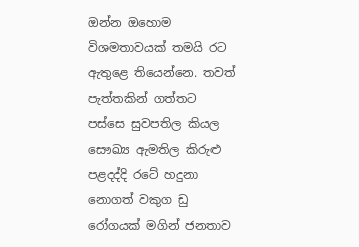ඔන්න ඔහොම විශමතාවයක් තමයි රට ඇතුළෙ තියෙන්නෙ. තවත් පැත්තකින් ගත්තට පස්සෙ සුවපතිල කියල සෞඛ්‍ය ඇමතිල කිරුළු පළදද්දි රටේ හදුනා නොගත් වකුග ඩු රෝගයක් මගින් ජනතාව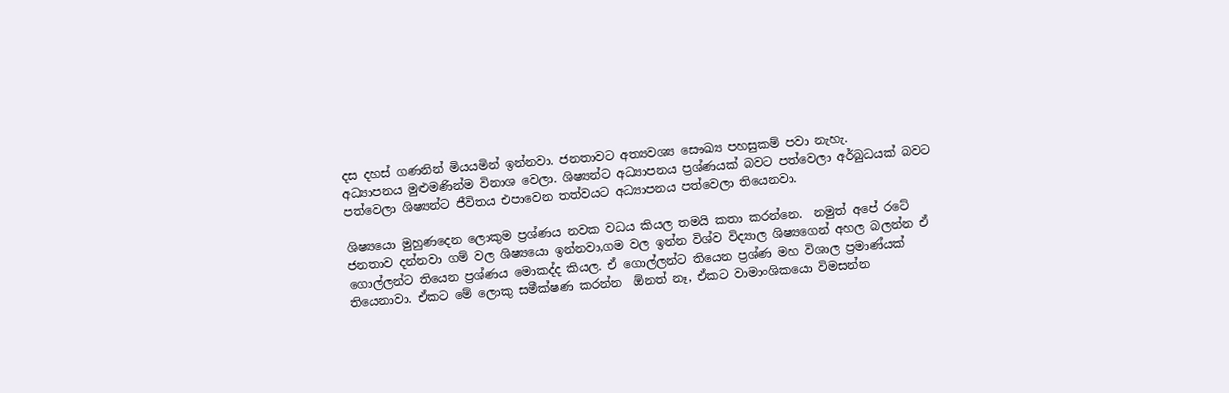දස දහස් ගණනින් මියයමින් ඉන්නවා. ජනතාවට අත්‍යවශ්‍ය සෞඛ්‍ය පහසුකම් පවා නැහැ.
අධ්‍යාපනය මුළුමණින්ම විනාශ වෙලා. ශිෂ්‍යන්ට අධ්‍යාපනය ප්‍රශ්ණයක් බවට පත්වෙලා අර්බුධයක් බවට පත්වෙලා ශිෂ්‍යන්ට ජීවිතය එපාවෙන තත්වයට අධ්‍යාපනය පත්වෙලා තියෙනවා.

ශිෂ්‍යයො මුහුණදෙන ලොකුම ප්‍රශ්ණය නවක වධය කියල තමයි කතා කරන්නෙ.  නමුත් අපේ රටේ ජනතාව දන්නවා ගම් වල ශිෂ්‍යයො ඉන්නවා,ගම වල ඉන්න විශ්ව විද්‍යාල ශිෂ්‍යගෙන් අහල බලන්න ඒ ගොල්ලන්ට තියෙන ප්‍රශ්ණය මොකද්ද කියල. ඒ ගොල්ලන්ට තියෙන ප්‍රශ්ණ මහ විශාල ප්‍රමාණ්යක් තියෙනාවා. ඒකට මේ ලොකු සමීක්ෂණ කරන්න  ඕනත් නෑ, ඒකට වාමාංශිකයො විමසන්න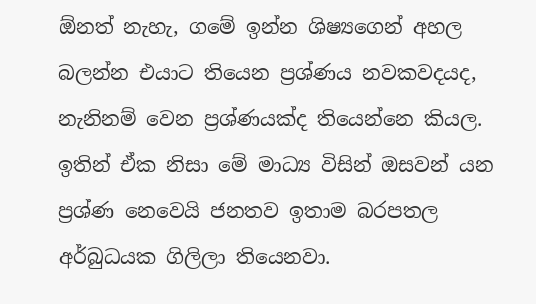ඕනත් නැහැ, ගමේ ඉන්න ශිෂ්‍යගෙන් අහල බලන්න එයාට තියෙන ප්‍රශ්ණය නවකවදයද, නැනිනම් වෙන ප්‍රශ්ණයක්ද තියෙන්නෙ කියල. ඉතින් ඒක නිසා මේ මාධ්‍ය විසින් ඔසවන් යන ප්‍රශ්ණ නෙවෙයි ජනතව ඉතාම බරපතල අර්බුධයක ගිලිලා තියෙනවා.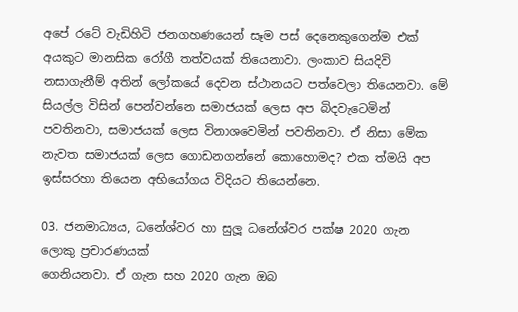අපේ රටේ වැඩිහිටි ජනගහණයෙන් සෑම පස් දෙනෙකුගෙන්ම එක් අයකුට මානසික රෝගී තත්වයක් තියෙනාවා. ලංකාව සියදිවි නසාගැනීම් අතින් ලෝකයේ දෙවන ස්ථානයට පත්වෙලා තියෙනවා. මේ සියල්ල විසින් පෙන්වන්නෙ සමාජයක් ලෙස අප බිදවැටෙමින් පවතිනවා, සමාජයක් ලෙස විනාශවෙමින් පවතිනවා. ඒ නිසා මේක නැවත සමාජයක් ලෙස ගොඩනගන්නේ කොහොමද? එක ත්මයි අප ඉස්සරහා තියෙන අභියෝගය විදියට තියෙන්නෙ.

03. ජනමාධ්‍යය, ධනේශ්වර හා සුලූ ධනේශ්වර පක්ෂ 2020 ගැන ලොකු ප්‍රචාරණයක්
ගෙනියනවා. ඒ ගැන සහ 2020 ගැන ඔබ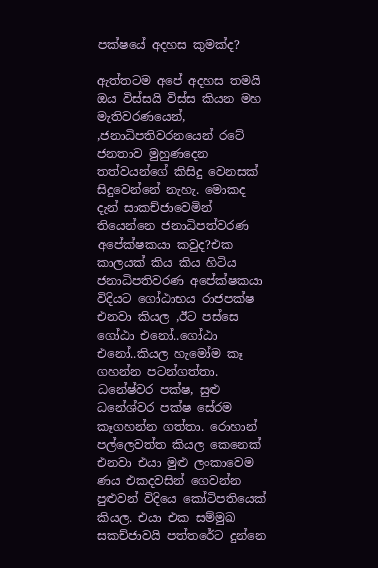පක්ෂයේ අදහස කුමක්ද?

ඇත්තටම අපේ අදහස තමයි ඔය විස්සයි විස්ස කියන මහ මැතිවරණයෙන්, ,ජනාධිපතිවරනයෙන් රටේ ජනතාව මුහුණදෙන තත්වයන්ගේ කිසිදු වෙනසක් සිදුවෙන්නේ නැහැ. මොකද දැන් සාකච්ජාවෙමින් තියෙන්නෙ ජනාධිපත්වරණ අපේක්ෂකයා කවුද?එක කාලයක් කිය කිය හිටිය ජනාධිපතිවරණ අපේක්ෂකයා විදියට ගෝඨාභය රාජපක්ෂ එනවා කියල ,ඊට පස්සෙ ගෝඨා එනෝ..ගෝඨා එනෝ..කියල හැමෝම කෑ ගහන්න පටන්ගත්තා. ධනේෂ්වර පක්ෂ, සුළු ධනේශ්වර පක්ෂ සේරම කෑගහන්න ගත්තා. රොහාන් පල්ලෙවත්ත කියල කෙනෙක් එනවා එයා මුළු ලංකාවෙම ණය එකදවසින් ගෙවන්න පුළුවන් විදියෙ කෝටිපතියෙක් කියල. එයා එක සම්මුඛ සකච්ජාවයි පත්තරේට දුන්නෙ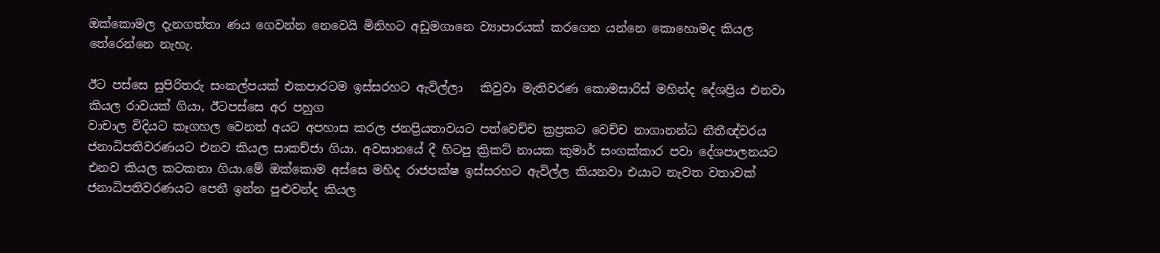ඔක්කොමල දැනගත්තා ණය ගෙවන්න නෙවෙයි මිනිහට අඩුමගානෙ ව්‍යාපාරයක් කරගෙන යන්නෙ කොහොමද කියල තේරෙන්නෙ නැහැ.

ඊට පස්සෙ සුපිරිතරු සංකල්පයක් එකපාරටම ඉස්සරහට ඇවිල්ලා   කිවුවා මැතිවරණ කොමසාරිස් මහින්ද දේශප්‍රිය එනවා කියල රාවයක් ගියා, ඊටපස්සෙ අර පහුග
වාචාල විදියට කෑගහල වෙනත් අයට අපහාස කරල ජනප්‍රියතාවයට පත්වෙච්ච ක්‍රප්‍රකට වෙච්ච නාගානන්ධ නීතීඥ්වරය ජනාධිපතිවරණයට එනව කියල සාකච්ජා ගියා. අවසානයේ දී හිටපු ක්‍රිකට් නායක කුමාර් සංගක්කාර පවා දේශපාලනයට එනව කියල කටකතා ගියා.මේ ඔක්කොම අස්සෙ මහිද රාජපක්ෂ ඉස්සරහට ඇවිල්ල කියනවා එයාට නැවත වතාවක් ජනාධිපතිවරණයට පෙනී ඉන්න පුළුවන්ද කියල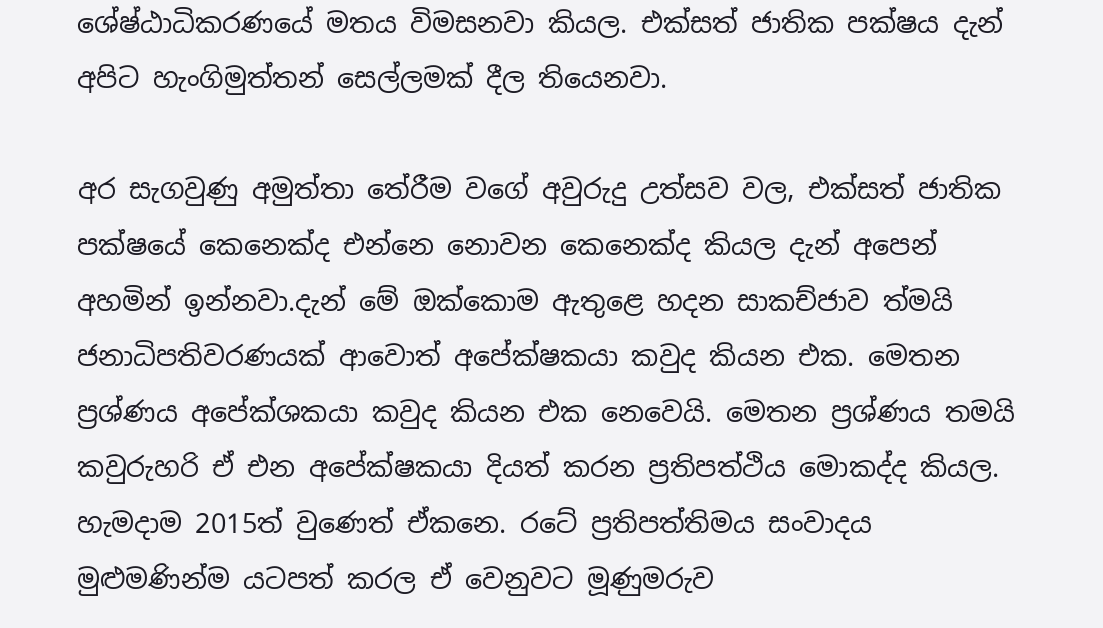ශේෂ්ඨාධිකරණයේ මතය විමසනවා කියල. එක්සත් ජාතික පක්ෂය දැන් අපිට හැංගිමුත්තන් සෙල්ලමක් දීල තියෙනවා.

අර සැගවුණු අමුත්තා තේරීම වගේ අවුරුදු උත්සව වල, එක්සත් ජාතික පක්ෂයේ කෙනෙක්ද එන්නෙ නොවන කෙනෙක්ද කියල දැන් අපෙන් අහමින් ඉන්නවා.දැන් මේ ඔක්කොම ඇතුළෙ හදන සාකච්ජාව ත්මයි ජනාධිපතිවරණයක් ආවොත් අපේක්ෂකයා කවුද කියන එක. මෙතන ප්‍රශ්ණය අපේක්ශකයා කවුද කියන එක නෙවෙයි. මෙතන ප්‍රශ්ණය තමයි කවුරුහරි ඒ එන අපේක්ෂකයා දියත් කරන ප්‍රතිපත්ථිය මොකද්ද කියල. හැමදාම 2015ත් වුණෙත් ඒකනෙ. රටේ ප්‍රතිපත්තිමය සංවාදය මුළුමණින්ම යටපත් කරල ඒ වෙනුවට මූණුමරුව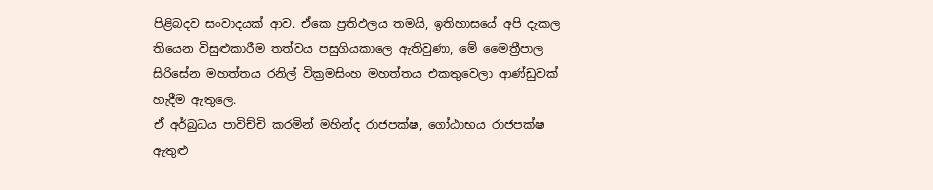පිළිබදව සංවාදයක් ආව. ඒකෙ ප්‍රතිඵලය තමයි, ඉතිහාසයේ අපි දැකල තියෙන විසුළුකාරීම තත්වය පසුගියකාලෙ ඇතිවුණා, මේ මෛත්‍රීපාල සිරිසේන මහත්තය රනිල් වික්‍රමසිංහ මහත්තය එකතුවෙලා ආණ්ඩුවක් හැදීම ඇතුලෙ.
ඒ අර්බුධය පාවිච්චි කරමින් මහින්ද රාජපක්ෂ, ගෝඨාභය රාජපක්ෂ ඇතුළු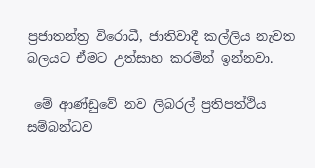ප්‍රජාතන්ත්‍ර විරොධී, ජාතිවාදී කල්ලිය නැවත බලයට ඒමට උත්සාහ කරමින් ඉන්නවා.

 මේ ආණ්ඩුවේ නව ලිබරල් ප්‍රතිපත්ථිය සම්බන්ධව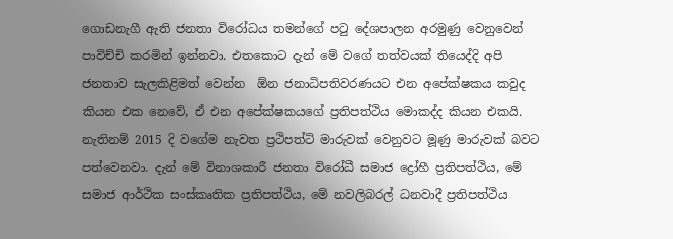ගොඩනැගී ඇති ජනතා විරෝධය තමන්ගේ පටු දේශපාලන අරමුණු වෙනුවෙන් පාවිච්චි කරමින් ඉන්නවා. එතකොට දැන් මේ වගේ තත්වයක් තියෙද්දි අපි ජනතාව සැලකිළිමත් වෙන්න  ඕන ජනාධිපතිවරණයට එන අපේක්ෂකය කවුද කියන එක නෙවේ, ඒ එන අපේක්ෂකයගේ ප්‍රතිපත්ථිය මොකද්ද කියන එකයි. නැතිනම් 2015 දි වගේම නැවත ප්‍රථිපත්ටි මාරුවක් වෙනුවට මූණු මාරුවක් බවට පත්වෙනවා. දැන් මේ විනාශකාරී ජනතා විරෝධී සමාජ ද්‍රෝහී ප්‍රතිපත්ථිය, මේ සමාජ ආර්ථික සංස්කෘතික ප්‍රතිපත්ථිය, මේ නවලිබරල් ධනවාදී ප්‍රතිපත්ථිය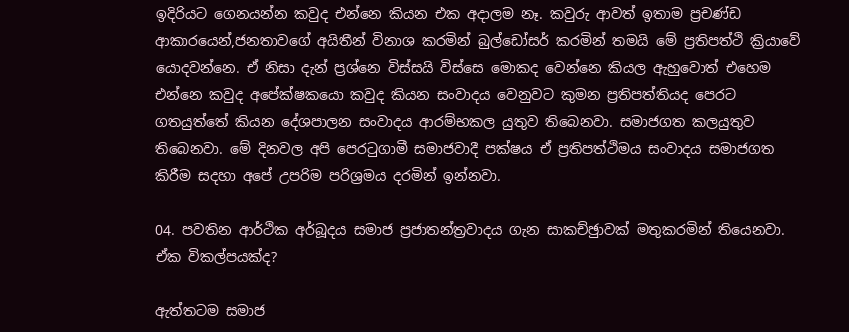ඉදිරියට ගෙනයන්න කවුද එන්නෙ කියන එක අදාලම නෑ. කවුරු ආවත් ඉතාම ප්‍රචණ්ඩ ආකාරයෙන්,ජනතාවගේ අයිතීන් විනාශ කරමින් බුල්ඩෝසර් කරමින් තමයි මේ ප්‍රතිපත්ථි ක්‍රියාවේ යොදවන්නෙ. ඒ නිසා දැන් ප්‍රශ්නෙ විස්සයි විස්සෙ මොකද වෙන්නෙ කියල ඇහුවොත් එහෙම එන්නෙ කවුද අපේක්ෂකයො කවුද කියන සංවාදය වෙනුවට කුමන ප්‍රතිපත්තියද පෙරට ගතයුත්තේ කියන දේශපාලන සංවාදය ආරම්භකල යුතුව තිබෙනවා. සමාජගත කලයුතුව තිබෙනවා. මේ දිනවල අපි පෙරටුගාමී සමාජවාදී පක්ෂය ඒ ප්‍රතිපත්ථිමය සංවාදය සමාජගත කිරීම සදහා අපේ උපරිම පරිශ්‍රමය දරමින් ඉන්නවා.

04. පවතින ආර්ථික අර්බූදය සමාජ ප්‍රජාතන්ත්‍රවාදය ගැන සාකච්ඡුාවක් මතුකරමින් තියෙනවා. ඒක විකල්පයක්ද?

ඇත්තටම සමාජ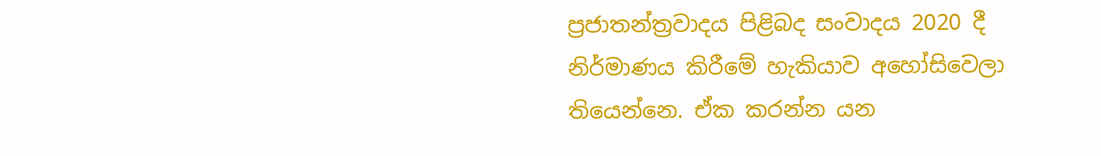ප්‍රජාතන්ත්‍රවාදය පිළිබද සංවාදය 2020 දී නිර්මාණය කිරීමේ හැකියාව අහෝසිවෙලා තියෙන්නෙ. ඒක කරන්න යන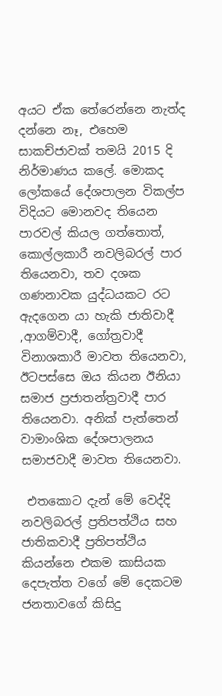අයට ඒක තේරෙන්නෙ නැත්ද දන්නෙ නෑ, එහෙම සාකච්ජාවක් තමයි 2015 දි නිර්මාණය කලේ. මොකද ලෝකයේ දේශපාලන විකල්ප විදියට මොනවද තියෙන පාරවල් කියල ගත්තොත්, කොල්ලකාරී නවලිබරල් පාර තියෙනවා, තව දශක ගණනාවක යුද්ධයකට රට ඇදගෙන යා හැකි ජාතිවාදී ,ආගම්වාදී, ගෝත්‍රවාදී  විනාශකාරී මාවත තියෙනවා, ඊටපස්සෙ ඔය කියන ඊනියා සමාජ ප්‍රජාතන්ත්‍රවාදී පාර තියෙනවා. අනික් පැත්තෙන් වාමාංශික දේශපාලනය සමාජවාදී මාවත තියෙනවා.

 එතකොට දැන් මේ වෙද්දි නවලිබරල් ප්‍රතිපත්ථිය සහ ජාතිකවාදී ප්‍රතිපත්ථිය කියන්නෙ එකම කාසියක දෙපැත්ත වගේ මේ දෙකටම ජනතාවගේ කිසිදු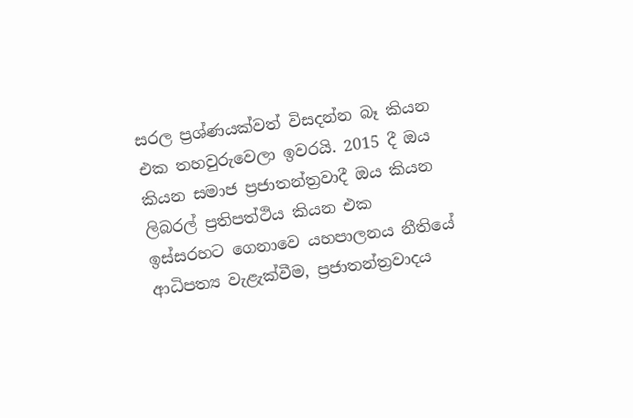සරල ප්‍රශ්ණයක්වත් විසදන්න බෑ කියන එක තහවුරුවෙලා ඉවරයි. 2015 දී ඔය කියන සමාජ ප්‍රජාතන්ත්‍රවාදී ඔය කියන ලිබරල් ප්‍රතිපත්ථිය කියන එක ඉස්සරහට ගෙනාවෙ යහපාලනය නීතියේ ආධිපත්‍ය වැළැක්වීම, ප්‍රජාතන්ත්‍රවාදය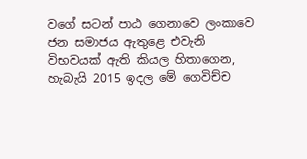වගේ සටන් පාඨ ගෙනාවෙ ලංකාවෙ ජන සමාජය ඇතුළෙ එවැනි විභවයක් ඇති කියල හිතාගෙන, හැබැයි 2015 ඉදල මේ ගෙවිච්ච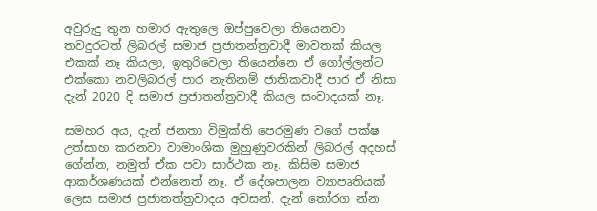අවුරුදු තුන හමාර ඇතුලෙ ඔප්පුවෙලා තියෙනවා තවදුරටත් ලිබරල් සමාජ ප්‍රජාතන්ත්‍රවාදී මාවතක් කියල එකක් නෑ කියලා, ඉතුරිවෙලා තියෙන්නෙ ඒ ගෝල්ලන්ට එක්කො නවලිබරල් පාර නැතිනම් ජාතිකවාදී පාර ඒ නිසා දැන් 2020 දි සමාජ ප්‍රජාතන්ත්‍රවාදී කියල සංවාදයක් නෑ.

සමහර අය, දැන් ජනතා විමුක්ති පෙරමුණ වගේ පක්ෂ උත්සාහ කරනවා වාමාංශික මුහුණුවරකින් ලිබරල් අදහස් ගේන්න, නමුත් ඒක පවා සාර්ථක නෑ. කිසිම සමාජ ආකර්ශණයක් එන්නෙත් නෑ. ඒ දේශපාලන ව්‍යාපෘතියක් ලෙස සමාජ ප්‍රජාතත්ත්‍රවාදය අවසන්. දැන් තෝරග න්න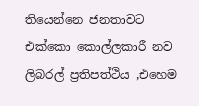තියෙන්නෙ ජනතාවට එක්කො කොල්ලකාරී නව ලිබරල් ප්‍රතිපත්ථිය ,එහෙම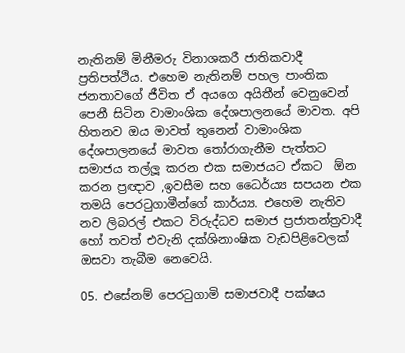නැතිනම් මිනීමරු විනාශකරී ජාතිකවාදී ප්‍රතිපත්ථිය. එහෙම නැතිනම් පහල පාංතික ජනතාවගේ ජීවිත ඒ අයගෙ අයිතීන් වෙනුවෙන් පෙනී සිටින වාමාංශික දේශපාලනයේ මාවත. අපි හිතනව ඔය මාවත් තුනෙන් වාමාංශික දේශපාලනයේ මාවත තෝරාගැනීම පැත්තට සමාජය තල්ලූ කරන එක සමාජයට ඒකට  ඕන කරන ප්‍රඥාව ,ඉවසීම සහ ධෛර්ය්‍ය සපයන එක තමයි පෙරටුගාමීන්ගේ කාර්ය්‍ය. එහෙම නැතිව නව ලිබරල් එකට විරුද්ධව සමාජ ප්‍රජාතන්ත්‍රවාදී හෝ තවත් එවැනි දක්ශිනාංෂික වැඩපිළිවෙලක් ඔසවා තැබීම නෙවෙයි.

05. එසේනම් පෙරටුගාමි සමාජවාදී පක්ෂය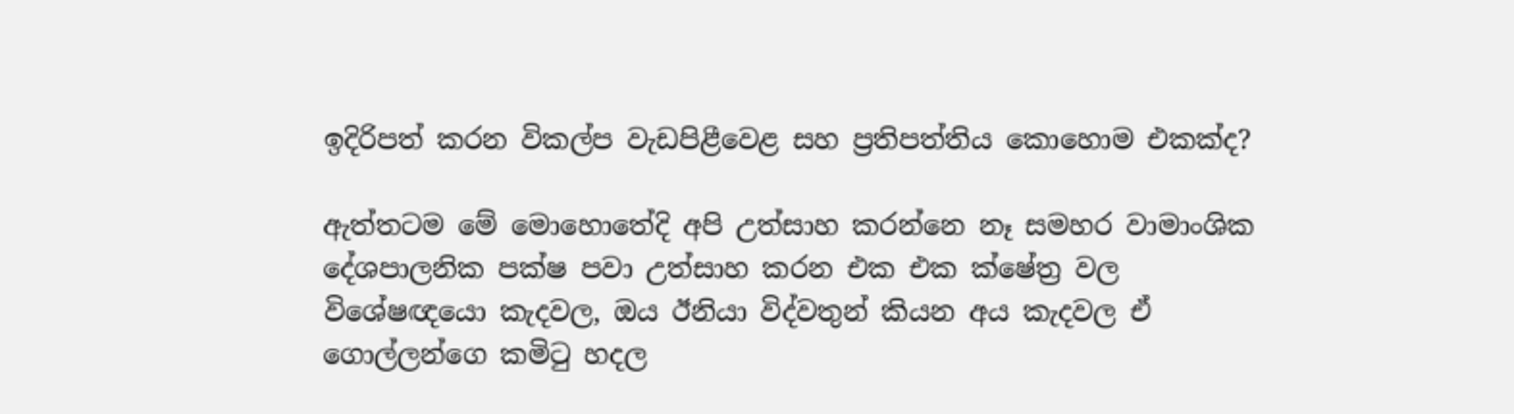ඉදිරිපත් කරන විකල්ප වැඩපිළීවෙළ සහ ප්‍රතිපත්තිය කොහොම එකක්ද?

ඇත්තටම මේ මොහොතේදි අපි උත්සාහ කරන්නෙ නෑ සමහර වාමාංශික දේශපාලනික පක්ෂ පවා උත්සාහ කරන එක එක ක්ෂේත්‍ර වල විශේෂඥයො කැදවල, ඔය ඊනියා විද්වතුන් කියන අය කැදවල ඒ ගොල්ලන්ගෙ කමිටු හදල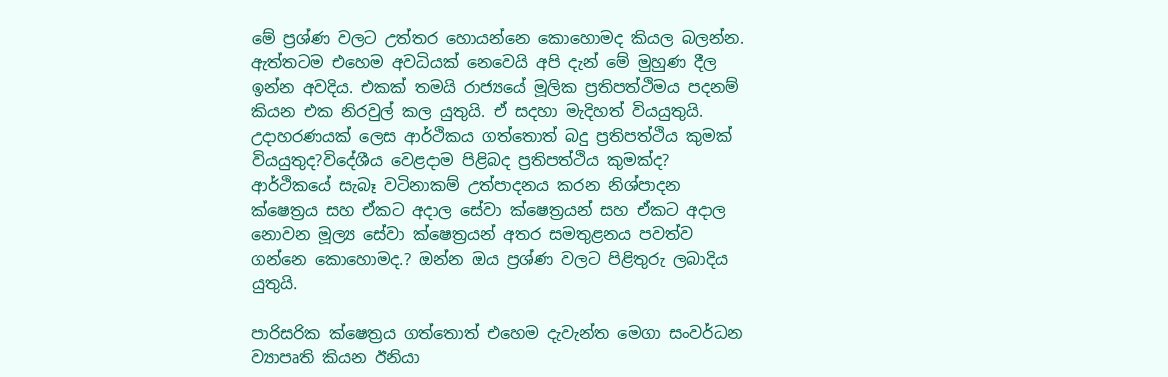මේ ප්‍රශ්ණ වලට උත්තර හොයන්නෙ කොහොමද කියල බලන්න. ඇත්තටම එහෙම අවධියක් නෙවෙයි අපි දැන් මේ මුහුණ දීල ඉන්න අවදිය. එකක් තමයි රාජ්‍යයේ මූලික ප්‍රතිපත්ථිමය පදනම් කියන එක නිරවුල් කල යුතුයි. ඒ සදහා මැදිහත් වියයුතුයි. උදාහරණයක් ලෙස ආර්ථිකය ගත්තොත් බදු ප්‍රතිපත්ථිය කුමක් වියයුතුද?විදේශීය වෙළදාම පිළිබද ප්‍රතිපත්ථිය කුමක්ද? ආර්ථිකයේ සැබෑ වටිනාකම් උත්පාදනය කරන නිශ්පාදන ක්ෂෙත්‍රය සහ ඒකට අදාල සේවා ක්ෂෙත්‍රයන් සහ ඒකට අදාල නොවන මූල්‍ය සේවා ක්ෂෙත්‍රයන් අතර සමතුළනය පවත්ව ගන්නෙ කොහොමද.? ඔන්න ඔය ප්‍රශ්ණ වලට පිළිතුරු ලබාදිය
යුතුයි.

පාරිසරික ක්ෂෙත්‍රය ගත්තොත් එහෙම දැවැන්ත මෙගා සංවර්ධන ව්‍යාපෘති කියන ඊනියා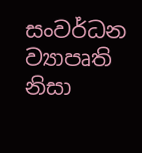සංවර්ධන ව්‍යාපෘති නිසා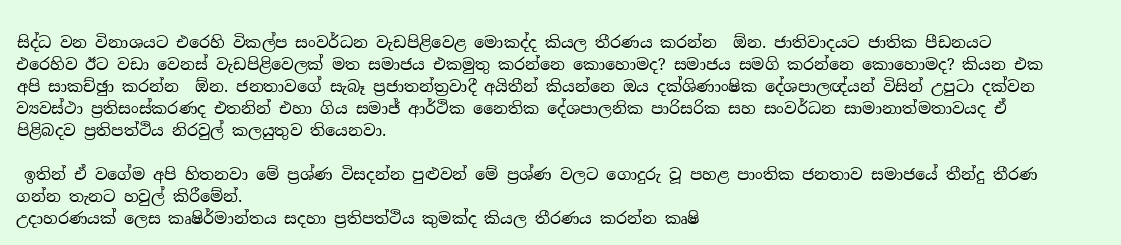සිද්ධ වන විනාශයට එරෙහි විකල්ප සංවර්ධන වැඩපිළිවෙළ මොකද්ද කියල තීරණය කරන්න  ඕන. ජාතිවාදයට ජාතික පීඩනයට එරෙහිව ඊට වඩා වෙනස් වැඩපිළිවෙලක් මත සමාජය එකමුතු කරන්නෙ කොහොමද? සමාජය සමගි කරන්නෙ කොහොමද? කියන එක අපි සාකච්ඡුා කරන්න  ඕන. ජනතාවගේ සැබෑ ප්‍රජාතන්ත්‍රවාදී අයිතීන් කියන්නෙ ඔය දක්ශිණාංෂික දේශපාලඥ්යන් විසින් උපුටා දක්වන ව්‍යවස්ථා ප්‍රතිසංස්කරණද එතනින් එහා ගිය සමාජ් ආර්ථික නෛතික දේශපාලනික පාරිසරික සහ සංවර්ධන සාමානාත්මතාවයද ඒ පිළිබදව ප්‍රතිපත්ථිය නිරවුල් කලයුතුව තියෙනවා.

 ඉතින් ඒ වගේම අපි හිතනවා මේ ප්‍රශ්ණ විසදන්න පුළුවන් මේ ප්‍රශ්ණ වලට ගොදුරු වූ පහළ පාංතික ජනතාව සමාජයේ තීන්දු තීරණ ගන්න තැනට හවුල් කිරීමේන්.
උදාහරණයක් ලෙස කෘෂිර්මාන්තය සදහා ප්‍රතිපත්ථිය කුමක්ද කියල තීරණය කරන්න කෘෂි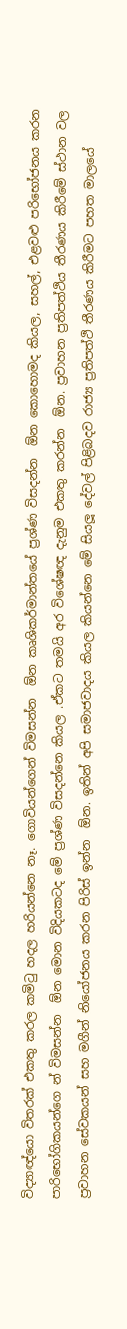විද්‍යාඥ්යො විතරක් එකතු කරල කමිටු හදල හරියන්නෙ නෑ. ගොවියන්ගෙන් විමසන්න  ඕන කෘශිකර්මාන්තයේ ප්‍රශ්ණ විසදන්න  ඕන කොහොමද කියල, සහල්, එළවළු පරිභෝජනය කරන පාරිභෝගිකයන්ගෙ න් විමසන්න  ඕන මොන විදියකටද මේ ප්‍රශ්ණ විසදන්නෙ කියල .ඒකට තමයි අර විශේෂඥ දැනුම එකතු කරන්න  ඕන. ප්‍රවාහන ප්‍රතිපත්ථිය තීරණය කිරීමේ ස්ථාන වල ප්‍රවාහන සේවකයන් සහ මගීන් නියෝජනය කරන පිරිස් ඉන්න  ඕන. ඉතින් අපි සමාජවාදය කියල කියන්නෙ මේ සියලූ දේවල් පිළිබදව රාජ්‍ය ප්‍රතිපත්ථි තීරණය කිරීමට පහත මාලයේ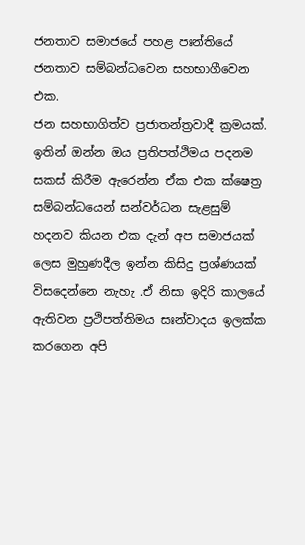ජනතාව සමාජයේ පහළ පඃන්තියේ ජනතාව සම්බන්ධවෙන සහභාගීවෙන එක.
ජන සහභාගිත්ව ප්‍රජාතන්ත්‍රවාදී ක්‍රමයක්. ඉතින් ඔන්න ඔය ප්‍රතිපත්ථිමය පදනම සකස් කිරීම ඇරෙන්න ඒක එක ක්ෂෙත්‍ර සම්බන්ධයෙන් සන්වර්ධන සැළසුම් හදනව කියන එක දැන් අප සමාජයක් ලෙස මුහුණදීල ඉන්න කිසිදු ප්‍රශ්ණයක් විසදෙන්නෙ නැහැ .ඒ නිසා ඉදිරි කාලයේ ඇතිවන ප්‍රථිපත්තිමය සඃන්වාදය ඉලක්ක කරගෙන අපි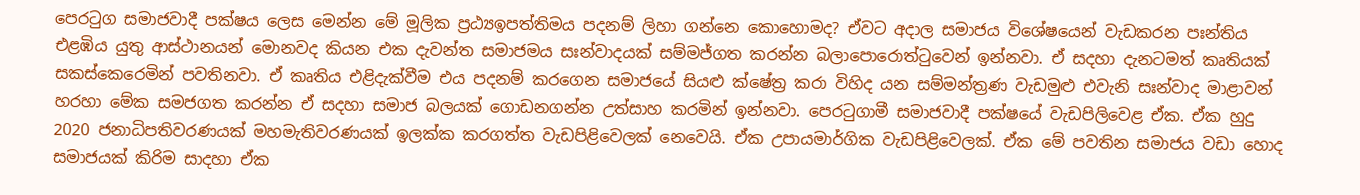පෙරටුග සමාජවාදී පක්ෂය ලෙස මෙන්න මේ මූලික ප්‍රඨ්‍යඉපත්තිමය පදනම් ලිහා ගන්නෙ කොහොමද? ඒවට අදාල සමාජය විශේෂයෙන් වැඩකරන පඃන්තිය එළඹිය යුතු ආස්ථානයන් මොනවද කියන එක දැවන්ත සමාජමය සඃන්වාදයක් සම්මජ්ගත කරන්න බලාපොරොත්ටුවෙන් ඉන්නවා. ඒ සදහා දැනටමත් කෘතියක් සකස්කෙරෙමින් පවතිනවා. ඒ කෘතිය එළිදැක්වීම එය පදනම් කරගෙන සමාජයේ සියළු ක්ෂේත්‍ර කරා විහිද යන සම්මන්ත්‍රණ වැඩමුළු එවැනි සඃන්වාද මාළාවන් හරහා මේක සමජගත කරන්න ඒ සදහා සමාජ බලයක් ගොඩනගන්න උත්සාහ කරමින් ඉන්නවා. පෙරටුගාමී සමාජවාදී පක්ෂයේ වැඩපිලිවෙළ ඒක. ඒක හුදු 2020 ජනාධිපතිවරණයක් මහමැතිවරණයක් ඉලක්ක කරගත්ත වැඩපිළිවෙලක් නෙවෙයි. ඒක උපායමාර්ගික වැඩපිළිවෙලක්. ඒක මේ පවතින සමාජය වඩා හොද සමාජයක් කිරිම සාදහා ඒක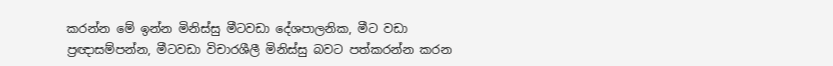කරන්න මේ ඉන්න මිනිස්සු මීටවඩා දේශපාලනික, මීට වඩා ප්‍රඥාසම්පන්න, මීටවඩා විචාරශීලී මිනිස්සු බවට පත්කරන්න කරන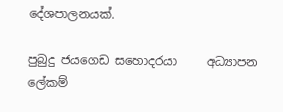දේශපාලනයක්.

පුබුදු ජයගෙඩ සහොදරයා     අධ්‍යාපන ලේකම්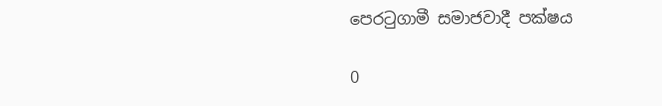පෙරටුගාමී සමාජවාදී පක්ෂය

0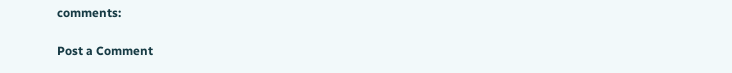comments:

Post a Comment